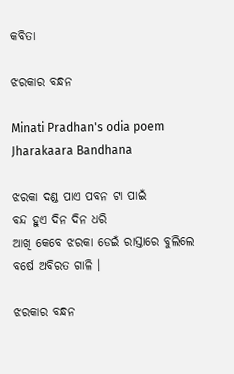କବିତା

ଝରକାର ବନ୍ଧନ

Minati Pradhan's odia poem Jharakaara Bandhana

ଝରକା ଦଣ୍ଡ ପାଏ ପବନ ଟା ପାଇଁ
ବନ୍ଦ ହୁଏ ଦିନ ଦିନ ଧରି
ଆଖି କେବେ ଝରକା ଡେଇଁ ରାସ୍ତାରେ ବୁଲିଲେ
ବର୍ଷେ ଅବିରତ ଗାଳି ।

ଝରକାର ବନ୍ଧନ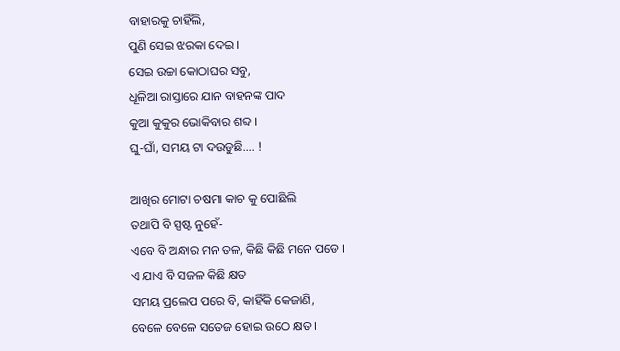ବାହାରକୁ ଚାହିଁଲି,
ପୁଣି ସେଇ ଝରକା ଦେଇ ।
ସେଇ ଉଚ୍ଚା କୋଠାଘର ସବୁ,
ଧୂଳିଆ ରାସ୍ତାରେ ଯାନ ବାହନଙ୍କ ପାଦ
କୁଆ କୁକୁର ଭୋକିବାର ଶବ୍ଦ ।
ଘୁ-ଘାଁ, ସମୟ ଟା ଦଉଡୁଛି…. !

ଆଖିର ମୋଟା ଚଷମା କାଚ କୁ ପୋଛିଲି
ତଥାପି ବି ସ୍ପଷ୍ଟ ନୁହେଁ-
ଏବେ ବି ଅନ୍ଧାର ମନ ତଳ, କିଛି କିଛି ମନେ ପଡେ ।
ଏ ଯାଏ ବି ସଜଳ କିଛି କ୍ଷତ
ସମୟ ପ୍ରଲେପ ପରେ ବି, କାହିଁକି କେଜାଣି,
ବେଳେ ବେଳେ ସତେଜ ହୋଇ ଉଠେ କ୍ଷତ ।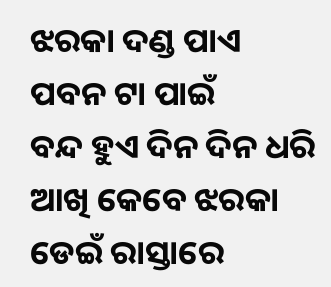ଝରକା ଦଣ୍ଡ ପାଏ ପବନ ଟା ପାଇଁ
ବନ୍ଦ ହୁଏ ଦିନ ଦିନ ଧରି
ଆଖି କେବେ ଝରକା ଡେଇଁ ରାସ୍ତାରେ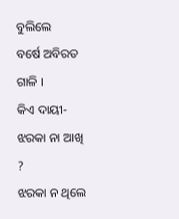ବୁଲିଲେ
ବର୍ଷେ ଅବିରତ ଗାଳି ।
କିଏ ଦାୟୀ- ଝରକା ନା ଆଖି ?
ଝରକା ନ ଥିଲେ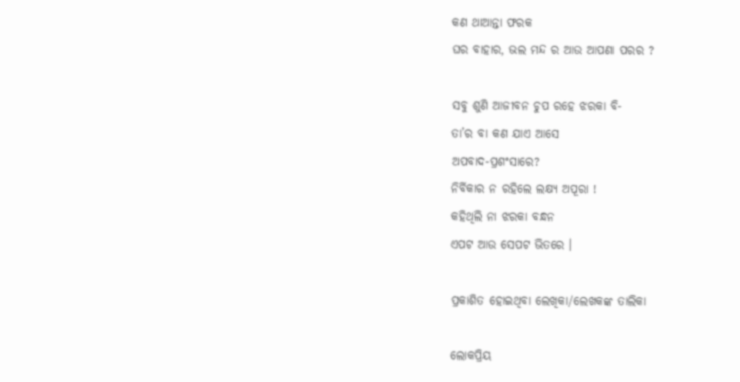କଣ ଥାଆନ୍ତା ଫରକ
ଘର ବାହାର, ଭଲ ମନ୍ଦ ର ଆଉ ଆପଣା ପରର ?

ସବୁ ଶୁଣି ଆଜୀବନ ଚୁପ ରହେ ଝରକା ବି-
ତା’ର ବା କଣ ଯାଏ ଆସେ
ଅପବାଦ-ପ୍ରଶଂସାରେ?
ନିର୍ବିକାର ନ ରହିଲେ ଲକ୍ଷ୍ୟ ଅପୂରା !
କହିଥିଲି ନା ଝରକା ବନ୍ଧନ
ଏପଟ ଆଉ ସେପଟ ଭିତରେ ।

ପ୍ରକାଶିତ ହୋଇଥିବା ଲେଖିକା/ଲେଖକଙ୍କ ତାଲିକା

ଲୋକପ୍ରିୟ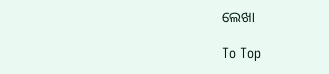ଲେଖା

To Top